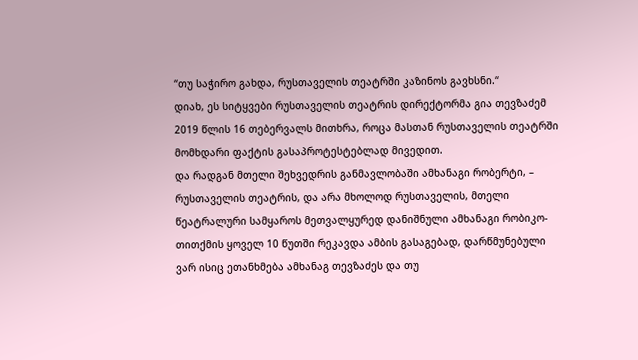“თუ საჭირო გახდა, რუსთაველის თეატრში კაზინოს გავხსნი.“
დიახ, ეს სიტყვები რუსთაველის თეატრის დირექტორმა გია თევზაძემ 2019 წლის 16 თებერვალს მითხრა, როცა მასთან რუსთაველის თეატრში მომხდარი ფაქტის გასაპროტესტებლად მივედით.
და რადგან მთელი შეხვედრის განმავლობაში ამხანაგი რობერტი, – რუსთაველის თეატრის, და არა მხოლოდ რუსთაველის, მთელი წეატრალური სამყაროს მეთვალყურედ დანიშნული ამხანაგი რობიკო- თითქმის ყოველ 10 წუთში რეკავდა ამბის გასაგებად, დარწმუნებული ვარ ისიც ეთანხმება ამხანაგ თევზაძეს და თუ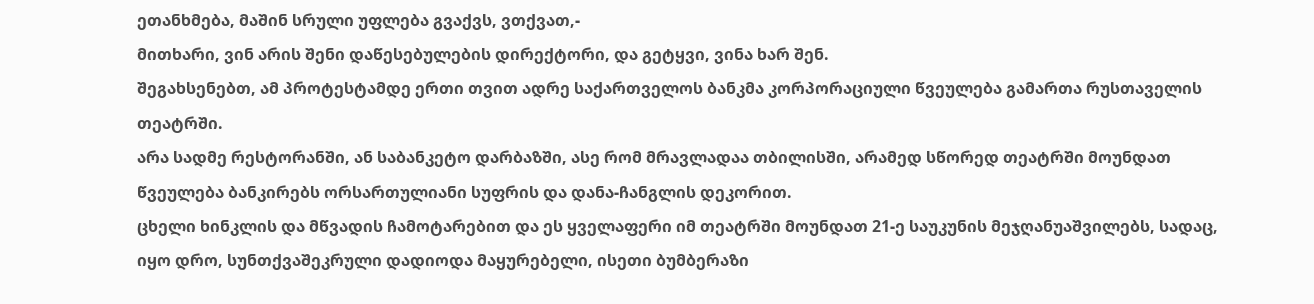ეთანხმება, მაშინ სრული უფლება გვაქვს, ვთქვათ,-
მითხარი, ვინ არის შენი დაწესებულების დირექტორი, და გეტყვი, ვინა ხარ შენ.
შეგახსენებთ, ამ პროტესტამდე ერთი თვით ადრე საქართველოს ბანკმა კორპორაციული წვეულება გამართა რუსთაველის თეატრში.
არა სადმე რესტორანში, ან საბანკეტო დარბაზში, ასე რომ მრავლადაა თბილისში, არამედ სწორედ თეატრში მოუნდათ წვეულება ბანკირებს ორსართულიანი სუფრის და დანა-ჩანგლის დეკორით.
ცხელი ხინკლის და მწვადის ჩამოტარებით და ეს ყველაფერი იმ თეატრში მოუნდათ 21-ე საუკუნის მეჯღანუაშვილებს, სადაც, იყო დრო, სუნთქვაშეკრული დადიოდა მაყურებელი, ისეთი ბუმბერაზი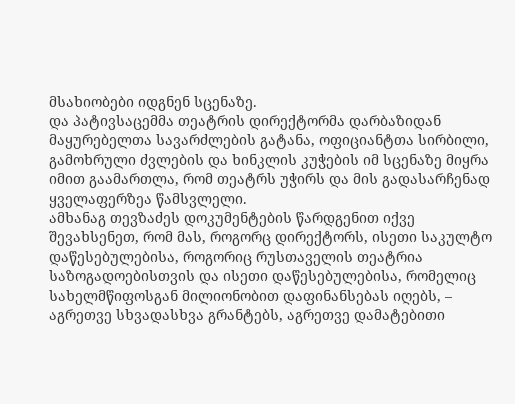მსახიობები იდგნენ სცენაზე.
და პატივსაცემმა თეატრის დირექტორმა დარბაზიდან მაყურებელთა სავარძლების გატანა, ოფიციანტთა სირბილი, გამოხრული ძვლების და ხინკლის კუჭების იმ სცენაზე მიყრა იმით გაამართლა, რომ თეატრს უჭირს და მის გადასარჩენად ყველაფერზეა წამსვლელი.
ამხანაგ თევზაძეს დოკუმენტების წარდგენით იქვე შევახსენეთ, რომ მას, როგორც დირექტორს, ისეთი საკულტო დაწესებულებისა, როგორიც რუსთაველის თეატრია საზოგადოებისთვის და ისეთი დაწესებულებისა, რომელიც სახელმწიფოსგან მილიონობით დაფინანსებას იღებს, – აგრეთვე სხვადასხვა გრანტებს, აგრეთვე დამატებითი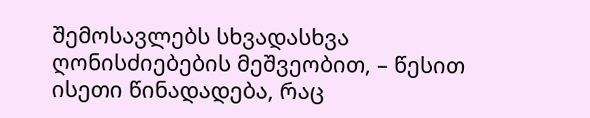შემოსავლებს სხვადასხვა ღონისძიებების მეშვეობით, – წესით ისეთი წინადადება, რაც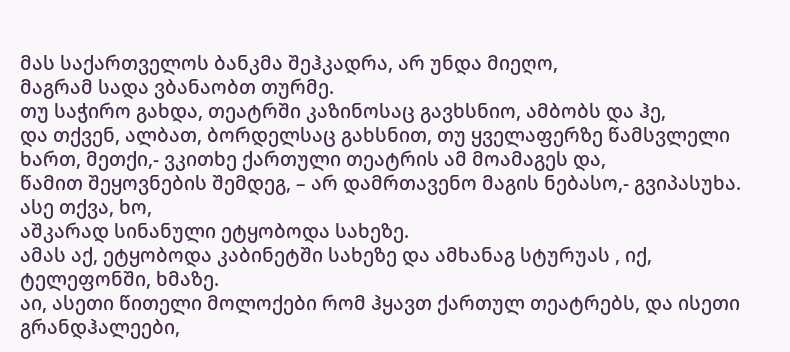მას საქართველოს ბანკმა შეჰკადრა, არ უნდა მიეღო,
მაგრამ სადა ვბანაობთ თურმე.
თუ საჭირო გახდა, თეატრში კაზინოსაც გავხსნიო, ამბობს და ჰე,
და თქვენ, ალბათ, ბორდელსაც გახსნით, თუ ყველაფერზე წამსვლელი ხართ, მეთქი,- ვკითხე ქართული თეატრის ამ მოამაგეს და,
წამით შეყოვნების შემდეგ, – არ დამრთავენო მაგის ნებასო,- გვიპასუხა.
ასე თქვა, ხო,
აშკარად სინანული ეტყობოდა სახეზე.
ამას აქ, ეტყობოდა კაბინეტში სახეზე და ამხანაგ სტურუას , იქ, ტელეფონში, ხმაზე.
აი, ასეთი წითელი მოლოქები რომ ჰყავთ ქართულ თეატრებს, და ისეთი გრანდჰალეები,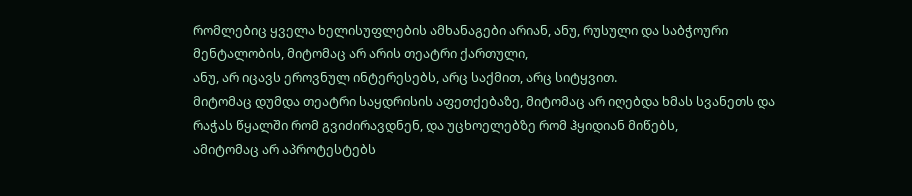რომლებიც ყველა ხელისუფლების ამხანაგები არიან, ანუ, რუსული და საბჭოური მენტალობის, მიტომაც არ არის თეატრი ქართული,
ანუ, არ იცავს ეროვნულ ინტერესებს, არც საქმით, არც სიტყვით.
მიტომაც დუმდა თეატრი საყდრისის აფეთქებაზე, მიტომაც არ იღებდა ხმას სვანეთს და რაჭას წყალში რომ გვიძირავდნენ, და უცხოელებზე რომ ჰყიდიან მიწებს,
ამიტომაც არ აპროტესტებს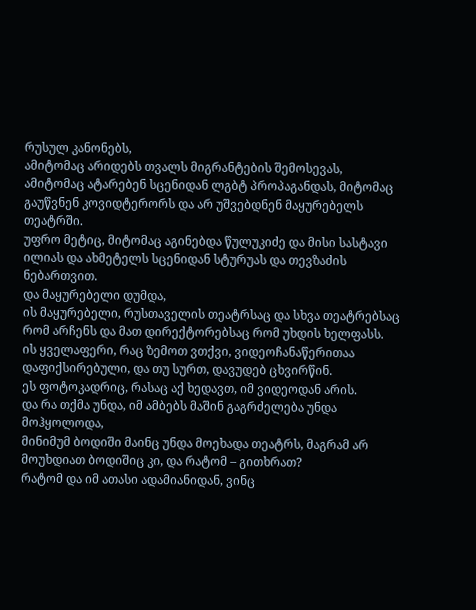რუსულ კანონებს,
ამიტომაც არიდებს თვალს მიგრანტების შემოსევას,
ამიტომაც ატარებენ სცენიდან ლგბტ პროპაგანდას, მიტომაც გაუწვნენ კოვიდტერორს და არ უშვებდნენ მაყურებელს თეატრში.
უფრო მეტიც, მიტომაც აგინებდა წულუკიძე და მისი სასტავი ილიას და ახმეტელს სცენიდან სტურუას და თევზაძის ნებართვით.
და მაყურებელი დუმდა,
ის მაყურებელი, რუსთაველის თეატრსაც და სხვა თეატრებსაც რომ არჩენს და მათ დირექტორებსაც რომ უხდის ხელფასს.
ის ყველაფერი, რაც ზემოთ ვთქვი, ვიდეოჩანაწერითაა დაფიქსირებული, და თუ სურთ, დავუდებ ცხვირწინ.
ეს ფოტოკადრიც, რასაც აქ ხედავთ, იმ ვიდეოდან არის.
და რა თქმა უნდა, იმ ამბებს მაშინ გაგრძელება უნდა მოჰყოლოდა,
მინიმუმ ბოდიში მაინც უნდა მოეხადა თეატრს, მაგრამ არ მოუხდიათ ბოდიშიც კი, და რატომ – გითხრათ?
რატომ და იმ ათასი ადამიანიდან, ვინც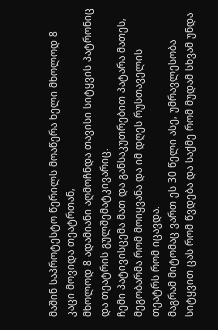მაშინ საპროტესტო წერილს მოაწერა ხელი მხოლოდ 8 კაცი მოვიდა თეატრთან,
მხოლოდ 8 ადამიანი აღმოჩნდა თავისი სიტყვის პატრონიც და თეატრის გულშემატკივარიც.
ჩემი პატივისცემა მათ და განსაკუთრებით პატარა მათეს, მეგობარმა რომ მოიყვანა და იმ დღეს რუსთაველის თეატრს რომ იცავდა.
მაგრამ მიტომაც ვართ ეს 30 წელი ასე, უმრავლესობა სიტყვით ცას რომ წვდება და საქმე რომ მუდამ სხვამ უნდა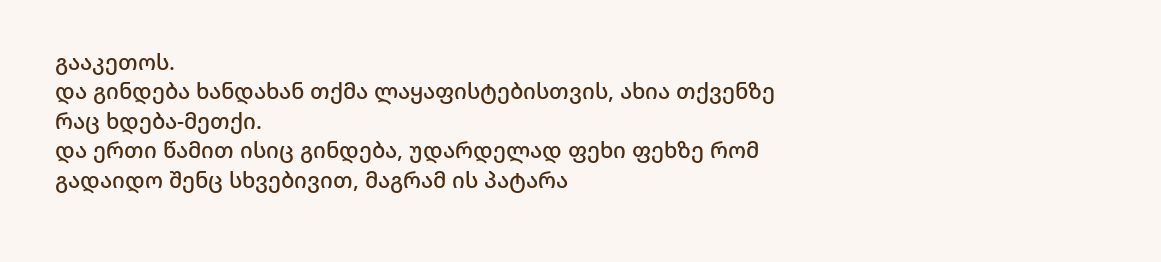გააკეთოს.
და გინდება ხანდახან თქმა ლაყაფისტებისთვის, ახია თქვენზე რაც ხდება-მეთქი.
და ერთი წამით ისიც გინდება, უდარდელად ფეხი ფეხზე რომ გადაიდო შენც სხვებივით, მაგრამ ის პატარა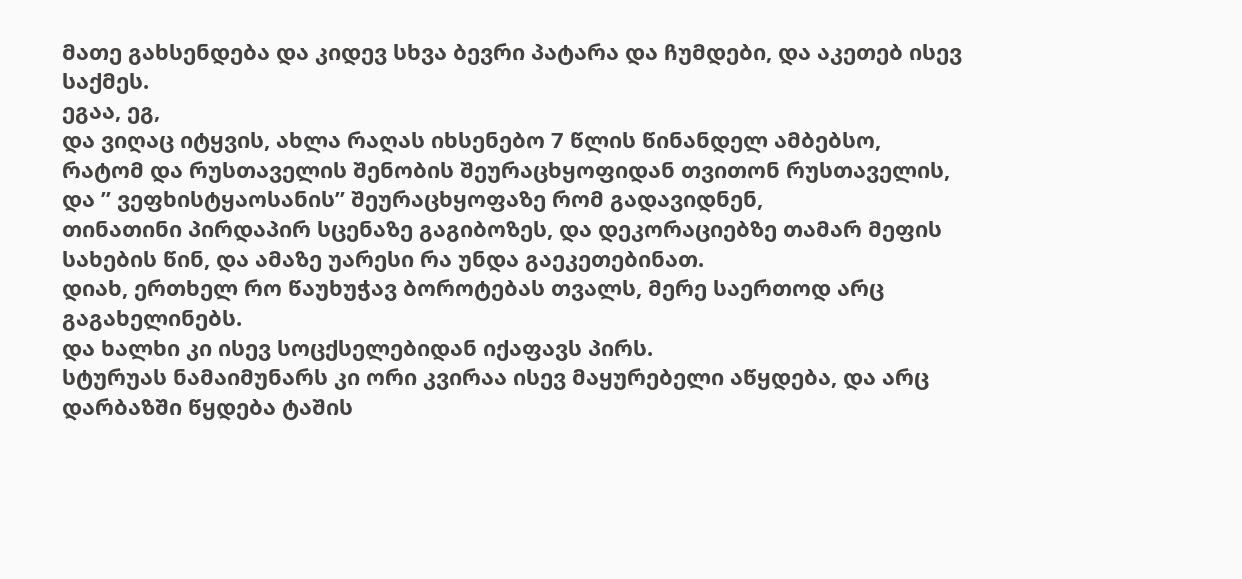მათე გახსენდება და კიდევ სხვა ბევრი პატარა და ჩუმდები, და აკეთებ ისევ საქმეს.
ეგაა, ეგ,
და ვიღაც იტყვის, ახლა რაღას იხსენებო 7 წლის წინანდელ ამბებსო,
რატომ და რუსთაველის შენობის შეურაცხყოფიდან თვითონ რუსთაველის, და ” ვეფხისტყაოსანის” შეურაცხყოფაზე რომ გადავიდნენ,
თინათინი პირდაპირ სცენაზე გაგიბოზეს, და დეკორაციებზე თამარ მეფის სახების წინ, და ამაზე უარესი რა უნდა გაეკეთებინათ.
დიახ, ერთხელ რო წაუხუჭავ ბოროტებას თვალს, მერე საერთოდ არც გაგახელინებს.
და ხალხი კი ისევ სოცქსელებიდან იქაფავს პირს.
სტურუას ნამაიმუნარს კი ორი კვირაა ისევ მაყურებელი აწყდება, და არც დარბაზში წყდება ტაშის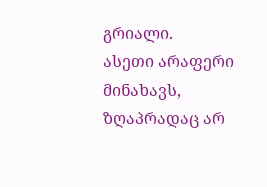გრიალი.
ასეთი არაფერი მინახავს, ზღაპრადაც არ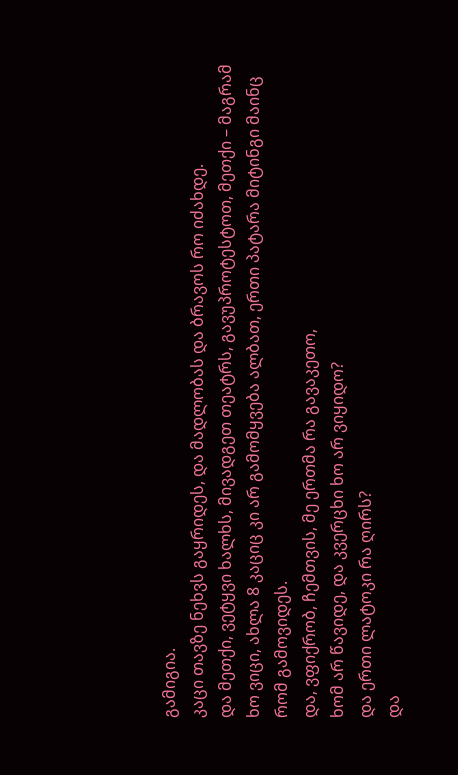გამიგია.
კაცი თავზე ნეხვს გაყრიდეს, და მადლობას და ბრავოს რო იძახდე.
და მეთქი, ვეტყვი ხალხს, მივადგეთ თეატრს, გავუპროტესტოთ, მეთქი – მაგრამ ხო ვიცი, ახლა 8 კაციც კი არ გამომყვება ალბათ, ერთი პატარა მიტინგი მაინც რომ გამოვიდეს.
და, ვფიქრობ, ჩემთვის, მე ერთმა რა გავაკეთო,
ხომ არ წავიდე, და კვერცხი ხო არ ვიყიდო?
და ერთი ლატოკი რა ღირს?
და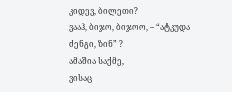კიდევ, ბილეთი?
ვააჰ, ბიჯო, ბიჯოო, – “ატკუდა ძენგი, ზინ” ?
ამაშია საქმე,
ვისაც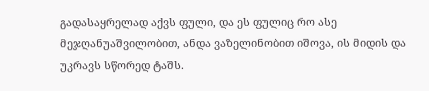გადასაყრელად აქვს ფული, და ეს ფულიც რო ასე მეჯღანუაშვილობით, ანდა ვაზელინობით იშოვა, ის მიდის და უკრავს სწორედ ტაშს.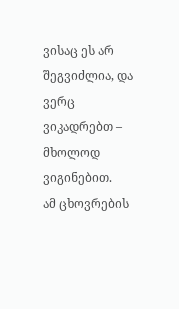ვისაც ეს არ შეგვიძლია, და ვერც ვიკადრებთ – მხოლოდ ვიგინებით.
ამ ცხოვრების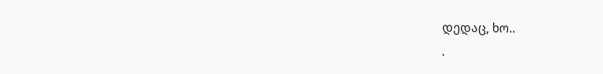დედაც, ხო..
.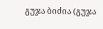გუჯა ბიძია (გუჯა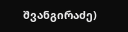შვანგირაძე)